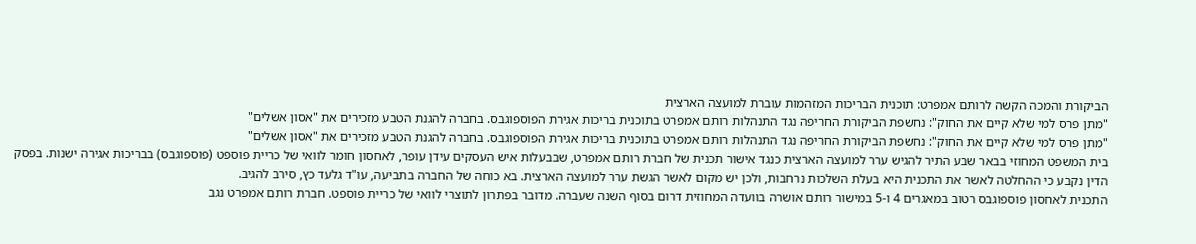הביקורת והמכה הקשה לרותם אמפרט: תוכנית הבריכות המזהמות עוברת למועצה הארצית
"מתן פרס למי שלא קיים את החוק": נחשפת הביקורת החריפה נגד התנהלות רותם אמפרט בתוכנית בריכות אגירת הפוספוגבס. בחברה להגנת הטבע מזכירים את "אסון אשלים"
"מתן פרס למי שלא קיים את החוק": נחשפת הביקורת החריפה נגד התנהלות רותם אמפרט בתוכנית בריכות אגירת הפוספוגבס. בחברה להגנת הטבע מזכירים את "אסון אשלים"
בית המשפט המחוזי בבאר שבע התיר להגיש ערר למועצה הארצית כנגד אישור תכנית של חברת רותם אמפרט, שבבעלות איש העסקים עידן עופר, לאחסון חומר לוואי של כריית פוספט (פוספוגבס) בבריכות אגירה ישנות. בפסק הדין נקבע כי ההחלטה לאשר את התכנית היא בעלת השלכות נרחבות, ולכן יש מקום לאשר הגשת ערר למועצה הארצית. בא כוחה של החברה בתביעה, עו"ד גלעד כץ, סירב להגיב.
התכנית לאחסון פוספוגבס רטוב במאגרים 4 ו-5 במישור רותם אושרה בוועדה המחוזית דרום בסוף השנה שעברה. מדובר בפתרון לתוצרי לוואי של כריית פוספט. חברת רותם אמפרט נגב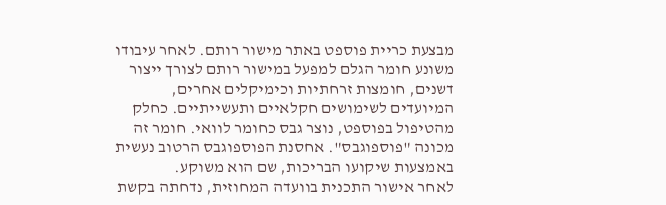מבצעת כריית פוספט באתר מישור רותם. לאחר עיבודו משונע חומר הגלם למפעל במישור רותם לצורך ייצור דשנים, חומצות זרחתיות וכימיקלים אחרים, המיועדים לשימושים חקלאיים ותעשייתיים. כחלק מהטיפול בפוספט, נוצר גבס כחומר לוואי. חומר זה מכונה "פוספוגבס". אחסנת הפוספוגבס הרטוב נעשית באמצעות שיקועו הבריכות, שם הוא משוקע.
לאחר אישור התכנית בוועדה המחוזית, נדחתה בקשת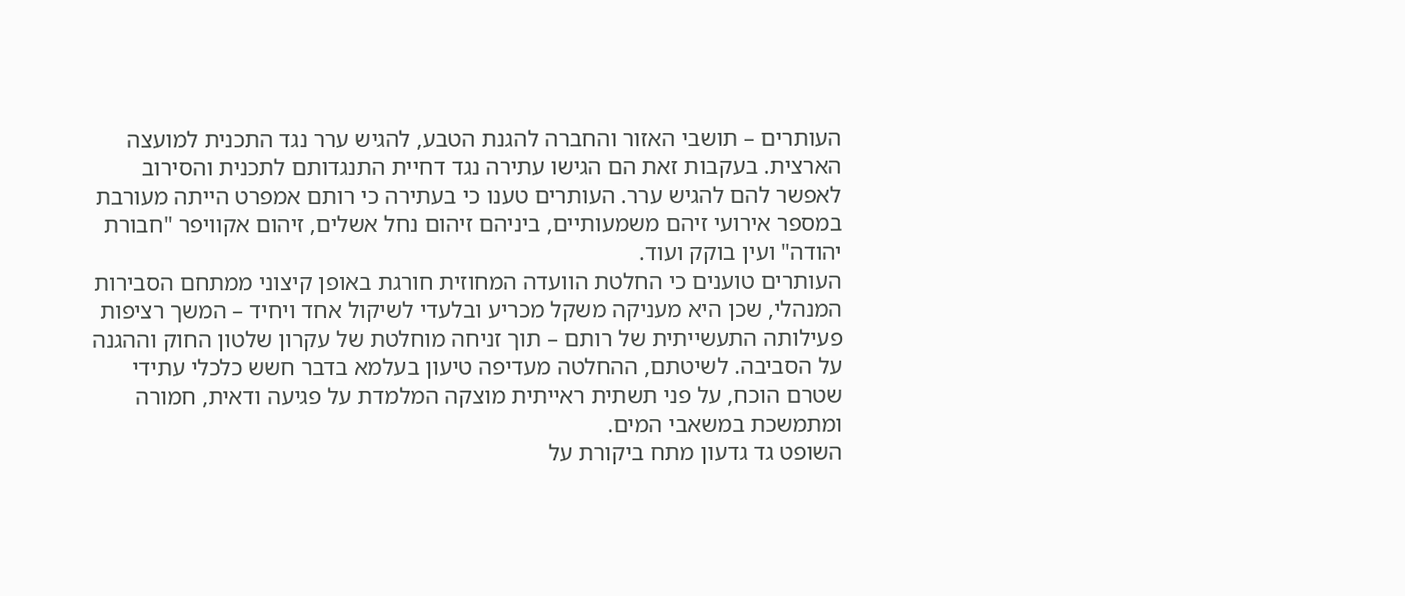העותרים – תושבי האזור והחברה להגנת הטבע, להגיש ערר נגד התכנית למועצה הארצית. בעקבות זאת הם הגישו עתירה נגד דחיית התנגדותם לתכנית והסירוב לאפשר להם להגיש ערר. העותרים טענו כי בעתירה כי רותם אמפרט הייתה מעורבת במספר אירועי זיהם משמעותיים, ביניהם זיהום נחל אשלים, זיהום אקוויפר "חבורת יהודה" ועין בוקק ועוד.
העותרים טוענים כי החלטת הוועדה המחוזית חורגת באופן קיצוני ממתחם הסבירות המנהלי, שכן היא מעניקה משקל מכריע ובלעדי לשיקול אחד ויחיד – המשך רציפות פעילותה התעשייתית של רותם – תוך זניחה מוחלטת של עקרון שלטון החוק וההגנה על הסביבה. לשיטתם, ההחלטה מעדיפה טיעון בעלמא בדבר חשש כלכלי עתידי שטרם הוכח, על פני תשתית ראייתית מוצקה המלמדת על פגיעה ודאית, חמורה ומתמשכת במשאבי המים.
השופט גד גדעון מתח ביקורת על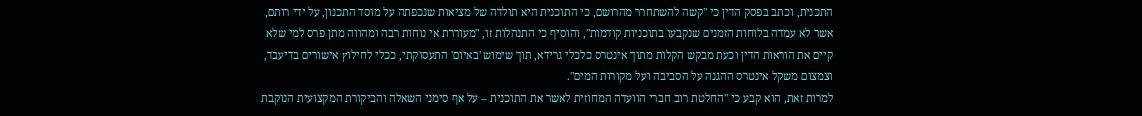התכנית, וכתב בפסק הדין כי "קשה להשתחרר מהרושם, כי התוכנית היא תולדה של מציאות שנכפתה על מוסד התכנון, על ידי רותם, אשר לא עמדה בלוחות הזמנים שנקבעו בתוכניות קודמות", והוסיף כי התנהלות זו, "מעוררת אי נוחות רבה ומהווה מתן פרס למי שלא קיים את הוראות הדין וכעת מבקש הקלות מתוך אינטרס כלכלי גרידא, תוך שימוש 'באיום' התעסוקתי, ככלי לחילוץ אישורים בדיעבד, וצמצום משקל אינטרס ההגנה על הסביבה ועל מקורות המים".
למרות זאת, הוא קבע כי "החלטת רוב חברי הוועדה המחוזית לאשר את התוכנית – על אף סימני השאלה והביקורת המקצועית הנוקבת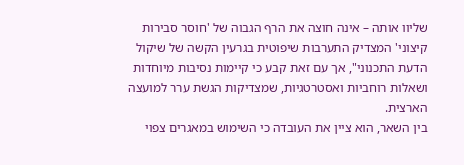שליוו אותה – אינה חוצה את הרף הגבוה של 'חוסר סבירות קיצוני' המצדיק התערבות שיפוטית בגרעין הקשה של שיקול הדעת התכנוני", אך עם זאת קבע כי קיימות נסיבות מיוחדות ושאלות רוחביות ואסטרטגיות, שמצדיקות הגשת ערר למועצה הארצית.
בין השאר, הוא ציין את העובדה כי השימוש במאגרים צפוי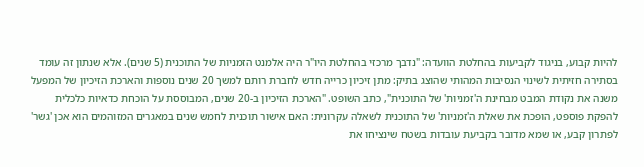להיות קבוע, בניגוד לקביעות בהחלטת הוועדה: "נדבך מרכזי בהחלטת היו"ר היה אלמנט הזמניות של התוכנית (5 שנים). אלא שנתון זה עומד בסתירה חזיתית לשינוי הנסיבות המהותי שהוצג בתיק: מתן זיכיון כרייה חדש לחברת רותם למשך 20 שנים נוספות והארכת הזיכיון של המפעל משנה את נקודת המבט מבחינת ה'זמניות' של התוכנית", כתב השופט. "הארכת הזיכיון ב-20 שנים, המבוססת על הוכחת כדאיות כלכלית להפקת פוספט, הופכת את שאלת ה'זמניות' של התוכנית לשאלה עקרונית: האם אישור תוכנית לחמש שנים במאגרים המזוהמים הוא אכן 'גשר' לפתרון קבע, או שמא מדובר בקביעת עובדות בשטח שינציחו את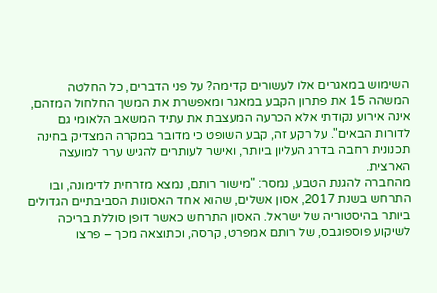השימוש במאגרים אלו לעשורים קדימה? על פני הדברים, כל החלטה המשהה 15 את פתרון הקבע במאגר ומאפשרת את המשך החלחול המזהם, אינה אירוע נקודתי אלא הכרעה המעצבת את עתיד המשאב הלאומי גם לדורות הבאים". על רקע זה, קבע השופט כי מדובר במקרה המצדיק בחינה תכנונית רחבה בדרג העליון ביותר, ואישר לעותרים להגיש ערר למועצה הארצית.
מהחברה להגנת הטבע, נמסר: "מישור רותם, נמצא מזרחית לדימונה, ובו התרחש בשנת 2017, אסון אשלים, שהוא אחד האסונות הסביבתיים הגדולים ביותר בהיסטוריה של ישראל. האסון התרחש כאשר דופן סוללת בריכה לשיקוע פוספוגבס, של רותם אמפרט, קרסה, וכתוצאה מכך – פרצו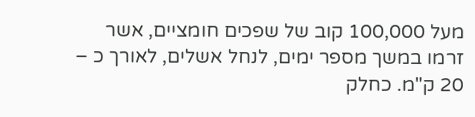מעל 100,000 קוב של שפכים חומציים, אשר זרמו במשך מספר ימים, לנחל אשלים, לאורך כ – 20 ק"מ. כחלק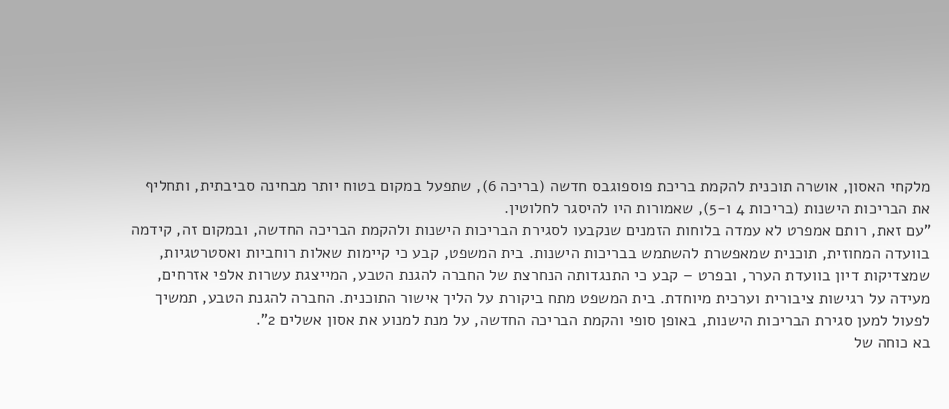מלקחי האסון, אושרה תוכנית להקמת בריכת פוספוגבס חדשה (בריכה 6), שתפעל במקום בטוח יותר מבחינה סביבתית, ותחליף את הבריכות הישנות (בריכות 4 ו-5), שאמורות היו להיסגר לחלוטין.
"עם זאת, רותם אמפרט לא עמדה בלוחות הזמנים שנקבעו לסגירת הבריכות הישנות ולהקמת הבריכה החדשה, ובמקום זה, קידמה בוועדה המחוזית, תוכנית שמאפשרת להשתמש בבריכות הישנות. בית המשפט, קבע כי קיימות שאלות רוחביות ואסטרטגיות, שמצדיקות דיון בוועדת הערר, ובפרט – קבע כי התנגדותה הנחרצת של החברה להגנת הטבע, המייצגת עשרות אלפי אזרחים, מעידה על רגישות ציבורית וערכית מיוחדת. בית המשפט מתח ביקורת על הליך אישור התוכנית. החברה להגנת הטבע, תמשיך לפעול למען סגירת הבריכות הישנות, באופן סופי והקמת הבריכה החדשה, על מנת למנוע את אסון אשלים 2".
בא כוחה של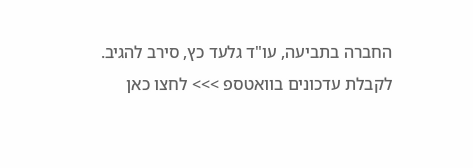החברה בתביעה, עו"ד גלעד כץ, סירב להגיב.
לקבלת עדכונים בוואטספ >>> לחצו כאן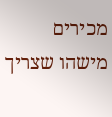מכירים מישהו שצריך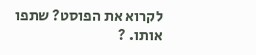לקרוא את הפוסט? שתפו אותו. ?